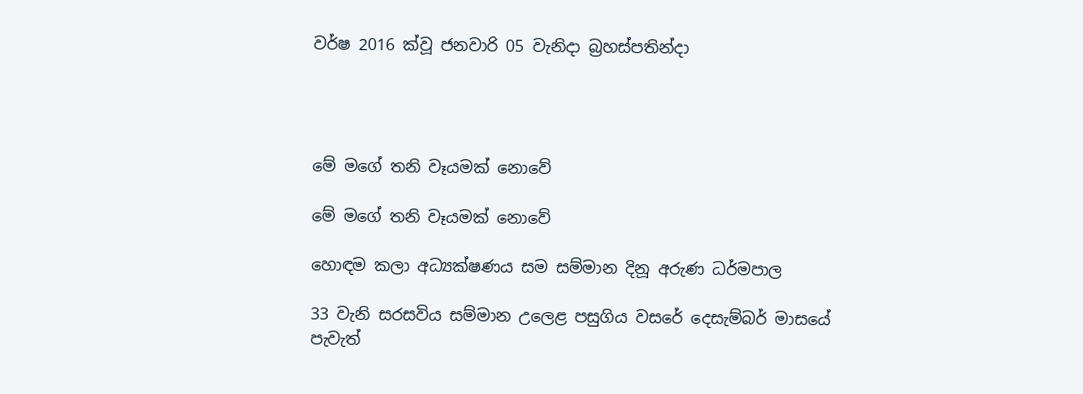වර්ෂ 2016 ක්වූ ජනවාරි 05 වැනිදා බ්‍රහස්පතින්දා




මේ මගේ තනි වෑයමක් නොවේ

මේ මගේ තනි වෑයමක් නොවේ

හොඳම කලා අධ්‍යක්ෂණය සම සම්මාන දිනූ අරුණ ධර්මපාල

33 වැනි සරසවිය සම්මාන උලෙළ පසුගිය වසරේ දෙසැම්බර් මාසයේ පැවැත්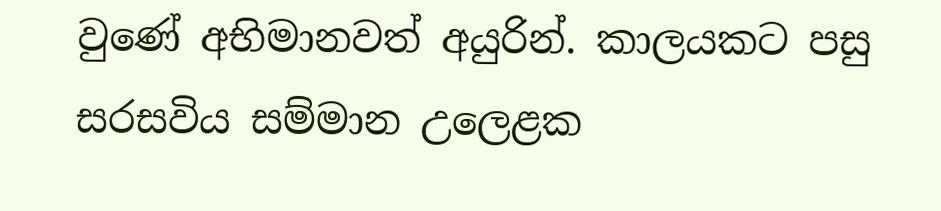වුණේ අභිමානවත් අයුරින්. කාලයකට පසු සරසවිය සම්මාන උලෙළක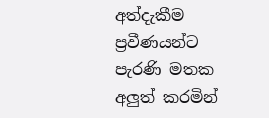අත්දැකීම ප්‍රවීණයන්ට පැරණි මතක අලුත් කරමින්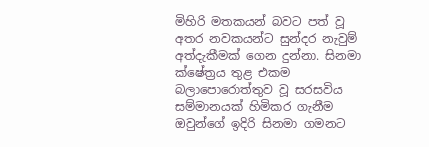මිහිරි මතකයන් බවට පත් වූ අතර නවකයන්ට සුන්දර නැවුම් අත්දැකීමක් ගෙන දුන්නා. සිනමා ක්ෂේත්‍රය තුළ එකම බලාපොරොත්තුව වූ සරසවිය සම්මානයක් හිමිකර ගැනීම ඔවුන්ගේ ඉදිරි සිනමා ගමනට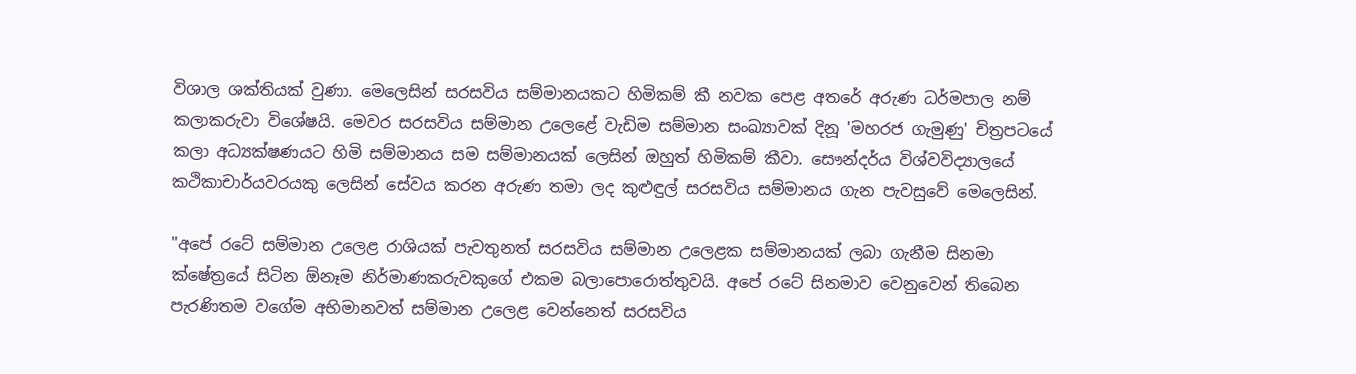විශාල ශක්තියක් වුණා. මෙලෙසින් සරසවිය සම්මානයකට හිමිකම් කී නවක පෙළ අතරේ අරුණ ධර්මපාල නම් කලාකරුවා විශේෂයි. මෙවර සරසවිය සම්මාන උලෙළේ වැඩිම සම්මාන සංඛ්‍යාවක් දිනූ 'මහරජ ගැමුණු' චිත්‍රපටයේ කලා අධ්‍යක්ෂණයට හිමි සම්මානය සම සම්මානයක් ලෙසින් ඔහුත් හිමිකම් කීවා. සෞන්දර්ය විශ්වවිද්‍යාලයේ කථිකාචාර්යවරයකු ලෙසින් සේවය කරන අරුණ තමා ලද කුළුඳුල් සරසවිය සම්මානය ගැන පැවසුවේ මෙලෙසින්.

"අපේ රටේ සම්මාන උලෙළ රාශියක් පැවතුනත් සරසවිය සම්මාන උලෙළක සම්මානයක් ලබා ගැනීම සිනමා ක්ෂේත්‍රයේ සිටින ඕනෑම නිර්මාණකරුවකුගේ එකම බලාපොරොත්තුවයි. අපේ රටේ සිනමාව වෙනුවෙන් තිබෙන පැරණිතම වගේම අභිමානවත් සම්මාන උලෙළ වෙන්නෙත් සරසවිය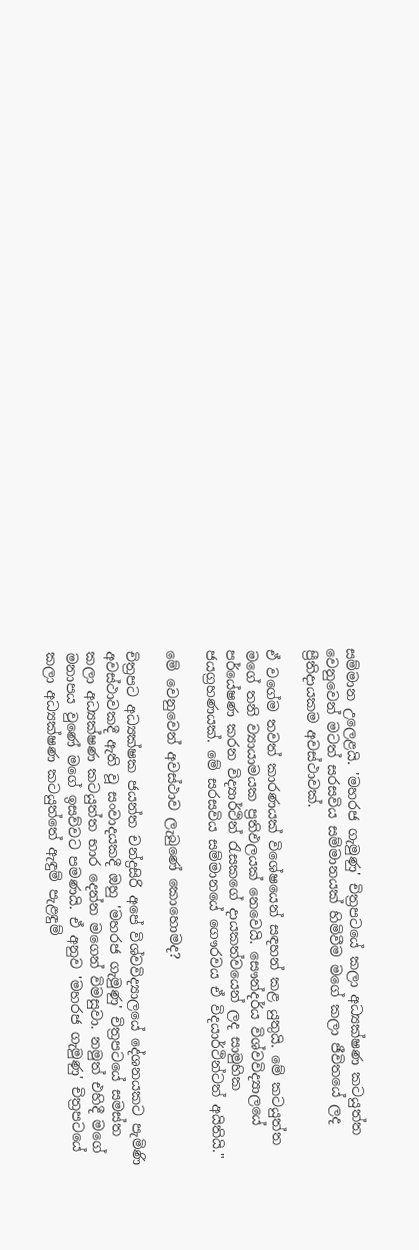සම්මාන උලෙළයි. 'මහරජ ගැමුණු' චිත්‍රපටයේ කලා අධ්‍යක්ෂණ කටයුත්ත වෙනුවෙන් මටත් සරසවිය සම්මානයක් හිමිවීම මගේ කලා ජීවිතයේ ලද ප්‍රීතිදායකම අවස්ථාවක්.

ඒ වගේම තවත් කාරණයක් විශේෂයෙන් සඳහන් කළ යුතුයි. මේ කටයුත්ත මගේ තනි ව්‍යායාමයක ප්‍රතිඵලයක් නෙවෙයි. සෞන්දර්ය විශ්වවිද්‍යාලයේ පර්යේෂණ කරන විද්‍යාර්ථින් රැසකගේ දායකත්වයෙන් ලද සාමුහික ජයග්‍රහණයක්. මේ සරසවිය සම්මානයේ ගෞරවය ඒ විදයාර්ථින්ටත් අයිතියි."

මේ වෙනුවෙන් අවස්ථාව ලැබුණේ කොහොමද?

චිත්‍රපට අධ්‍යක්ෂක ජයන්ත චන්ද්‍රසිරි අපේ විශ්වවිද්‍යාලයේ දේශනයකට පැමිණි අවස්ථාවකදී ඇති වූ සංවාදයකදී ඔහු 'මහරජ ගැමුණු' චිත්‍රපටයේ සමස්ත කලා අධ්‍යක්ෂණ කටයුත්ත භාර ‍දෙන්න මගෙන් විමසුවා. නමුත් එහිදී මගේ මනාපය වුණේ මගේ ඉසව්වට පමණයි. ඒ අනුව 'මහරජ ගැමුණු' චිත්‍රපටයේ කලා අධ්‍යක්ෂණ කටයුත්තේ ඇඳුම් පැළඳුම්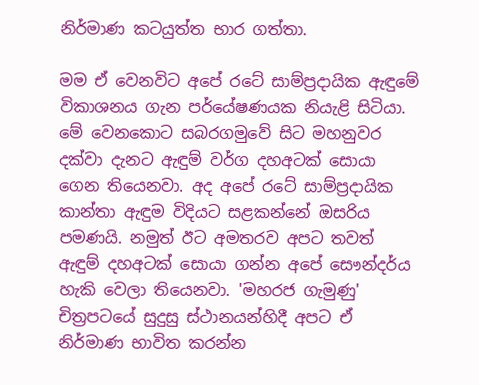නිර්මාණ කටයුත්ත භාර ගත්තා.

මම ඒ වෙනවිට අපේ රටේ සාම්ප්‍රදායික ඇඳුමේ විකාශනය ගැන ප‍ර්යේෂණයක නියැළි සිටියා. මේ වෙනකොට සබරගමුවේ සිට මහනුවර දක්වා දැනට ඇඳුම් වර්ග දහඅටක් සොයා ගෙන තියෙනවා. අද අපේ රටේ සාම්ප්‍රදායික කාන්තා ඇඳුම විදියට සළකන්නේ ඔසරිය පමණයි. නමුත් ඊට අමතරව අපට තවත් ඇඳුම් දහඅටක් සොයා ගන්න අපේ සෞන්දර්ය හැකි වෙලා තියෙනවා. 'මහරජ ගැමුණු' චිත්‍රපටයේ සුදුසු ස්ථානයන්හිදී අපට ඒ නිර්මාණ භාවිත කරන්න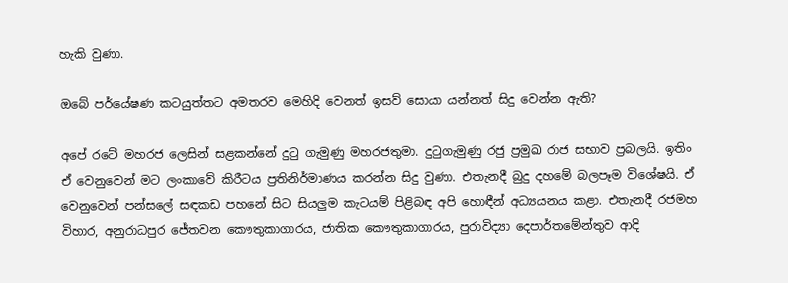හැකි වුණා.

ඔබේ පර්යේෂණ කටයුත්තට අමතරව මෙහිදි වෙනත් ඉසව් සොයා යන්නත් සිදු වෙන්න ඇති?

අපේ රටේ මහරජ ලෙසින් සළකන්නේ දුටු ගැමුණු මහරජතුමා. දුටුගැමුණු රජු ප්‍රමුඛ රාජ සභාව ප්‍රබලයි. ඉතිං ඒ වෙනුවෙන් මට ලංකාවේ කිරීටය ප්‍රතිනිර්මාණය කරන්න සිදු වුණා. එතැනදී බුදු දහමේ බලපෑම විශේෂයි. ඒ වෙනුවෙන් පන්සලේ සඳකඩ පහනේ සිට සියලුම කැටයම් පිළිබඳ අපි හොඳීන් අධ්‍යයනය කළා. එතැනදී රජමහ විහාර, අනුරාධපුර ජේතවන කෞතුකාගාරය, ජාතික කෞතුකාගාරය, පුරාවිද්‍යා දෙපාර්තමේන්තුව ආදි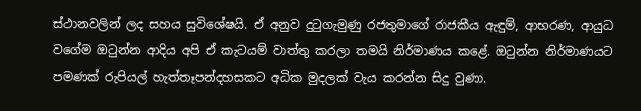ස්ථානවලින් ලද සහය සුවිශේෂයි. ඒ අනුව දුටුගැමුණු රජතුමාගේ රාජකීය ඇඳුම්, ආභරණ, ආයුධ වගේම ඔටුන්න ආදිය අපි ඒ කැටයම් වාත්තු කරලා තමයි නිර්මාණය කළේ. ඔටුන්න නිර්මාණයට පමණක් රුපියල් හැත්තෑපන්දහසකට අධික මුදලක් වැය කරන්න සිදු වුණා.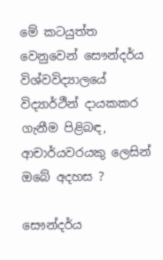මේ කටයුත්ත වෙනුවෙන් සෞන්දර්ය විශ්වවිද්‍යාලයේ විද්‍යාර්ථීන් දායකකර ගැනීම පිළිබඳ, ආචාර්යවරයකු ලෙසින් ඔබේ අදහස ?

සෞන්දර්ය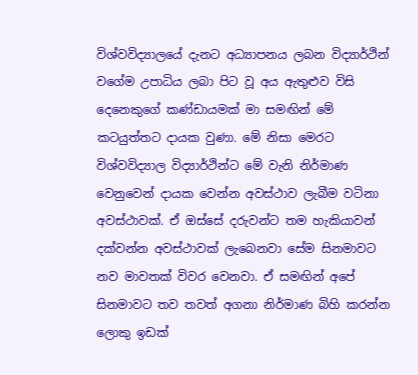විශ්වවිද්‍යාලයේ දැනට අධ්‍යාපනය ලබන විද්‍යාර්ථින් වගේම උපාධිය ලබා පිට වූ අය ඇතුළුව විසි දෙනෙකුගේ කණ්ඩායමක් මා සමඟින් මේ කටයුත්තට දායක වුණා. මේ නිසා මෙරට විශ්වවිද්‍යාල විද්‍යාර්ථින්ට මේ වැනි නිර්මාණ වෙනුවෙන් දායක වෙන්න අවස්ථාව ලැබීම වටිනා අවස්ථාවක්. ඒ ඔස්සේ දරුවන්ට තම හැකියාවන් දක්වන්න අවස්ථාවක් ලැබෙනවා සේම සිනමාවට නව මාවතක් විවර වෙනවා. ඒ සමඟින් අපේ සිනමාවට තව තවත් අගනා නිර්මාණ බිහි කරන්න ලොකු ඉඩක්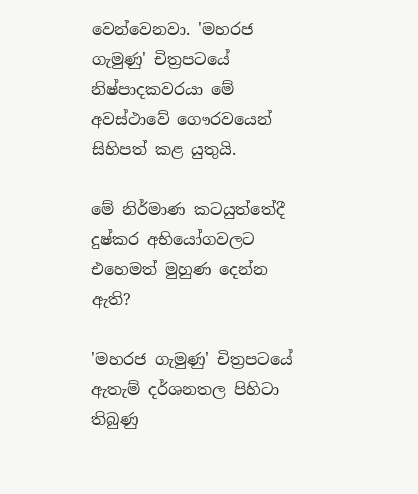වෙන්වෙනවා. 'මහරජ ගැමුණු' චිත්‍රපටයේ නිෂ්පාදකවරයා මේ අවස්ථාවේ ගෞරවයෙන් සිහිපත් කළ යුතුයි.

මේ නිර්මාණ කටයුත්තේදී දුෂ්කර අභියෝගවලට එහෙමත් මුහුණ දෙන්න ඇති?

'මහරජ ගැමුණු' චිත්‍රපටයේ ඇතැම් දර්ශනතල පිහිටා තිබුණු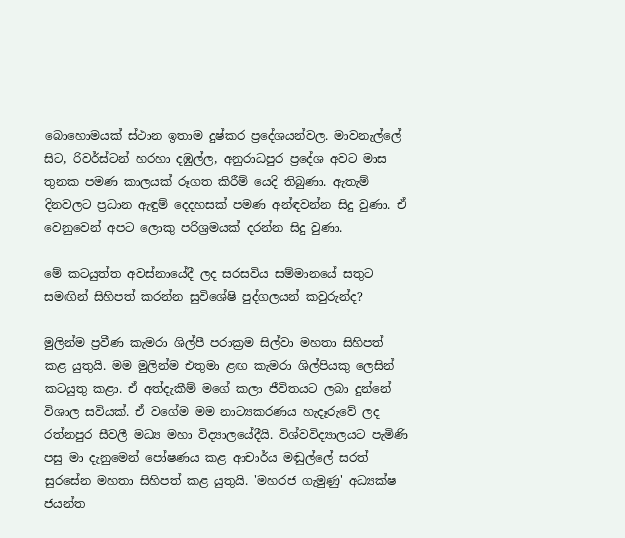බොහොමයක් ස්ථාන ඉතාම දුෂ්කර ප්‍රදේශයන්වල. මාවනැල්ලේ සිට, රිවර්ස්ටන් හරහා දඹුල්ල, අනුරාධපුර ප්‍රදේශ අවට මාස තුනක පමණ කාලයක් රූගත කිරීම් යෙදි තිබුණා. ඇතැම් දිනවලට ප්‍රධාන ඇඳුම් දෙදහසක් පමණ අන්ඳවන්න සිදු වුණා. ඒ වෙනුවෙන් අපට ලොකු පරිශ්‍රමයක් දරන්න සිදු වුණා.

මේ කටයුත්ත අවස්නායේදී ලද සරසවිය සම්මානයේ සතුට සමඟින් සිහිපත් කරන්න සුවිශේෂි පුද්ගලයන් කවුරුන්ද?

මුලින්ම ප්‍රවීණ කැමරා ශිල්පී පරාක්‍රම සිල්වා මහතා සිහිපත් කළ යුතුයි. මම මුලින්ම එතුමා ළඟ කැමරා ශිල්පියකු ලෙසින් කටයුතු කළා. ඒ අත්දැකීම් මගේ කලා ජීවිතයට ලබා දුන්නේ විශාල සවියක්. ඒ වගේම මම නාට්‍යකරණය හැදෑරුවේ ලද රත්නපුර සීවලී මධ්‍ය මහා විද්‍යාලයේදීයි. විශ්වවිද්‍යාලයට පැමිණි පසු මා දැනුමෙන් පෝෂණය කළ ආචාර්ය මඬුල්ලේ සරත් සුරසේන මහතා සිහිපත් කළ යුතුයි. 'මහරජ ගැමුණු' අධ්‍යක්ෂ ජයන්ත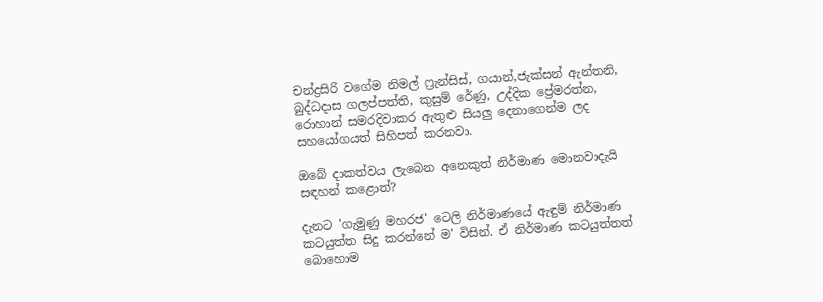චන්ද්‍රසිරි වගේම නිමල් ෆ්‍රැන්සිස්, ගයාන්,ජැක්සන් ඇන්තනි, බුද්ධදාස ගලප්පත්ති, කුසුම් රේණු, උද්දික ප්‍රේමරත්න, රොහාන් සමරදිවාකර ඇතුළු සියලු දෙනාගෙන්ම ලද සහයෝගයත් සිහිපත් කරනවා.

ඔබේ දාකත්වය ලැබෙන අනෙකුත් නිර්මාණ මොනවාදැයි සඳහන් කළොත්?

දැනට 'ගැමුණු මහරජ' ටෙලි නිර්මාණයේ ඇඳුම් නිර්මාණ කටයුත්ත සිදු කරන්නේ ම' විසින්. ඒ නිර්මාණ කටයුත්තත් බොහොම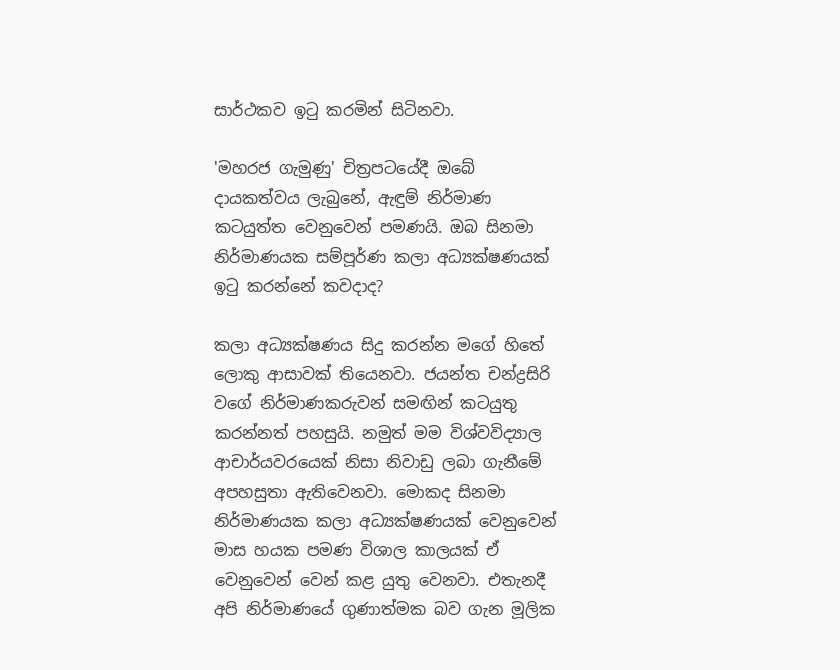සාර්ථකව ඉටු කරමින් සිටිනවා.

'මහරජ ගැමුණු' චිත්‍රපටයේදී ඔබේ දායකත්වය ලැබුනේ, ඇඳුම් නිර්මාණ කටයුත්ත වෙනුවෙන් පමණයි. ඔබ සිනමා නිර්මාණයක සම්පූර්ණ කලා අධ්‍යක්ෂණයක් ඉටු කරන්නේ කවදාද?

කලා අධ්‍යක්ෂණය සිදු කරන්න මගේ හිතේ ලොකු ආසාවක් තියෙනවා. ජයන්ත චන්ද්‍රසිරි වගේ නිර්මාණකරුවන් සමඟින් කටයුතු කරන්නත් පහසුයි. නමුත් මම විශ්වවිද්‍යාල ආචාර්යවරයෙක් නිසා නිවාඩු ලබා ගැනීමේ අපහසුතා ඇතිවෙනවා. මොකද සිනමා නිර්මාණයක කලා අධ්‍යක්ෂණයක් වෙනුවෙන් මාස හයක පමණ විශාල කාලයක් ඒ වෙනුවෙන් වෙන් කළ යුතු වෙනවා. එතැනදී අපි නිර්මාණයේ ගුණාත්මක බව ගැන මූලික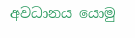අවධානය යොමු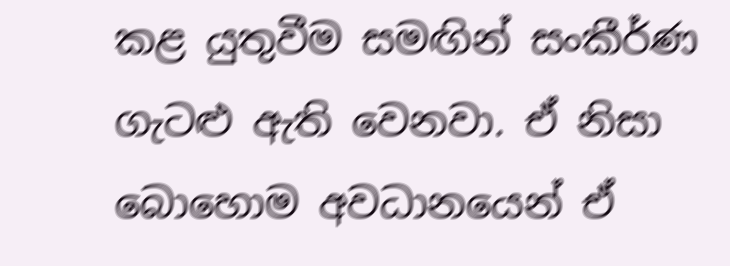කළ යුතුවීම සමඟින් සංකීර්ණ ගැටළු ඇති වෙනවා. ඒ නිසා බොහොම අවධානයෙන් ඒ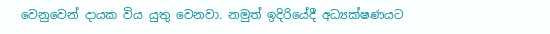වෙනුවෙන් දායක විය යුතු වෙනවා. නමුත් ඉදිරියේදී අධ්‍යක්ෂණයට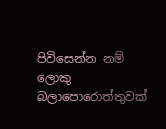පිවිසෙන්න නම් ලොකු බලාපොරොත්තුවක්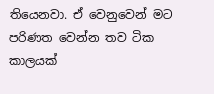තියෙනවා. ඒ වෙනුවෙන් මට පරිණත වෙන්න තව ටික කාලයක්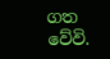ගත වේවි.